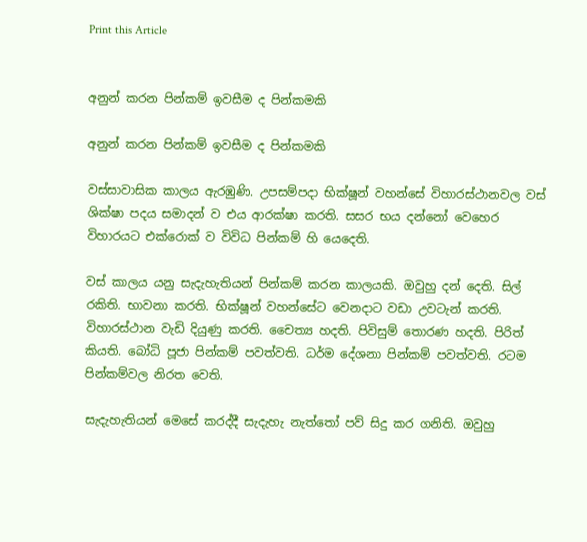Print this Article


අනුන් කරන පින්කම් ඉවසීම ද පින්කමකි

අනුන් කරන පින්කම් ඉවසීම ද පින්කමකි

වස්සාවාසික කාලය ඇරඹුණි. උපසම්පදා භික්ෂූන් වහන්සේ විහාරස්ථානවල වස් ශික්ෂා පදය සමාදන් ව එය ආරක්ෂා කරති. සසර භය දන්නෝ වෙහෙර විහාරයට එක්රොක් ව විවිධ පින්කම් හි යෙදෙති.

වස් කාලය යනු සැදැහැතියන් පින්කම් කරන කාලයකි. ඔවුහු දන් දෙති. සිල් රකිති. භාවනා කරති. භික්ෂූන් වහන්සේට වෙනදාට වඩා උවටැන් කරති. විහාරස්ථාන වැඩි දියුණු කරති. චෛත්‍ය හදති. පිවිසුම් තොරණ හදති. පිරිත් කියති. බෝධි පූජා පින්කම් පවත්වති. ධර්ම දේශනා පින්කම් පවත්වති. රටම පින්කම්වල නිරත වෙති.

සැදැහැතියන් මෙසේ කරද්දී සැදැහැ නැත්තෝ පව් සිදු කර ගනිති. ඔවුහු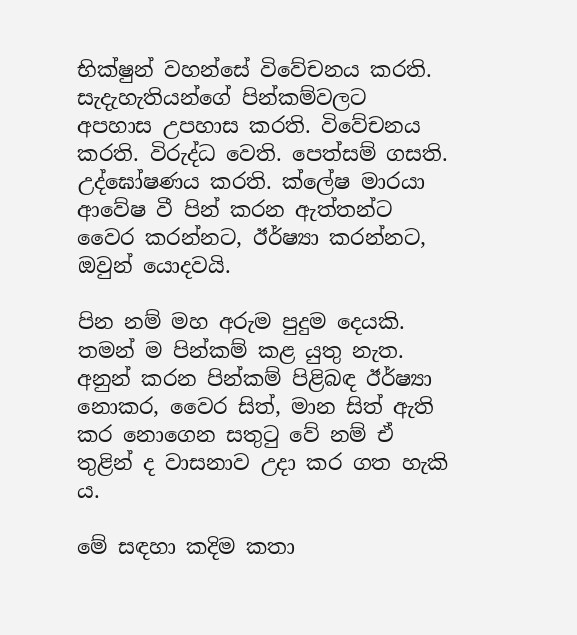භික්ෂුන් වහන්සේ විවේචනය කරති. සැදැහැතියන්ගේ පින්කම්වලට අපහාස උපහාස කරති. විවේචනය කරති. විරුද්ධ වෙති. පෙත්සම් ගසති. උද්ඝෝෂණය කරති. ක්ලේෂ මාරයා ආවේෂ වී පින් කරන ඇත්තන්ට වෛර කරන්නට, ඊර්ෂ්‍යා කරන්නට, ඔවුන් යොදවයි.

පින නම් මහ අරුම පුදුම දෙයකි. තමන් ම පින්කම් කළ යුතු නැත. අනුන් කරන පින්කම් පිළිබඳ ඊර්ෂ්‍යා නොකර, වෛර සිත්, මාන සිත් ඇති කර නොගෙන සතුටු වේ නම් ඒ තුළින් ද වාසනාව උදා කර ගත හැකි ය.

මේ සඳහා කදිම කතා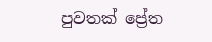පුවතක් ප්‍රේත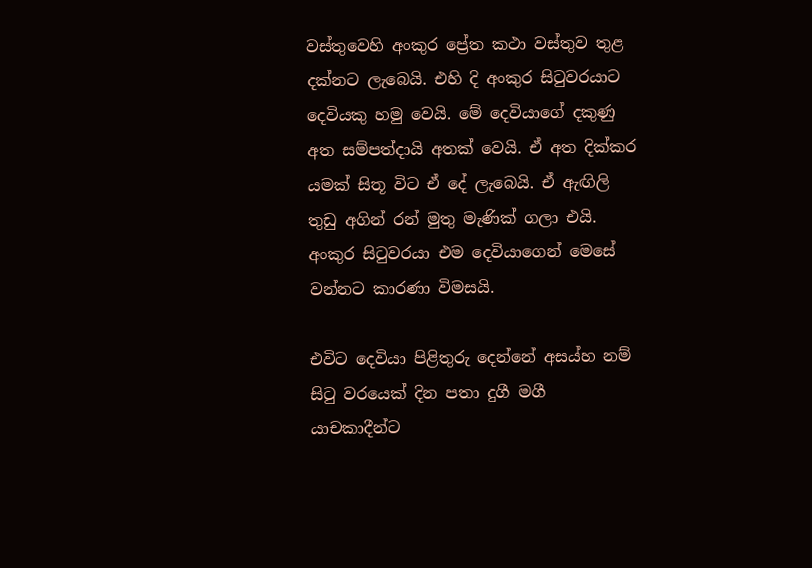වස්තුවෙහි අංකුර ප්‍රේත කථා වස්තුව තුළ දක්නට ලැබෙයි. එහි දි අංකුර සිටුවරයාට දෙවියකු හමු වෙයි. මේ දෙවියාගේ දකුණු අත සම්පත්දායි අතක් වෙයි. ඒ අත දික්කර යමක් සිතූ විට ඒ දේ ලැබෙයි. ඒ ඇඟිලි තුඩු අගින් රන් මුතු මැණික් ගලා එයි. අංකුර සිටුවරයා එම දෙවියාගෙන් මෙසේ වන්නට කාරණා විමසයි.

එවිට දෙවියා පිළිතුරු දෙන්නේ අසය්හ නම් සිටු වරයෙක් දින පතා දුගී මගී යාචකාදීන්ට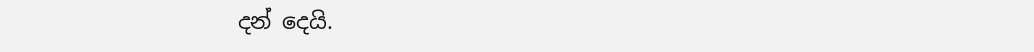දන් දෙයි.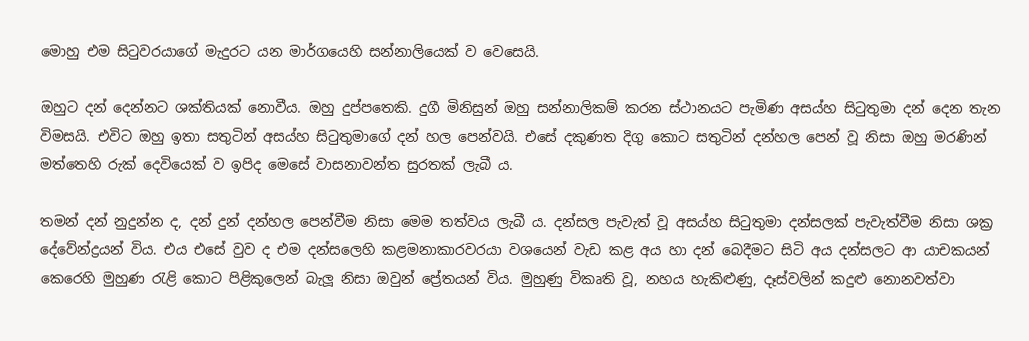මොහු එම සිටුවරයාගේ මැදුරට යන මාර්ගයෙහි සන්නාලියෙක් ව වෙසෙයි.

ඔහුට දන් දෙන්නට ශක්තියක් නොවීය. ඔහු දුප්පතෙකි. දුගී මිනිසුන් ඔහු සන්නාලිකම් කරන ස්ථානයට පැමිණ අසය්හ සිටුතුමා දන් දෙන තැන විමසයි. එවිට ඔහු ඉතා සතුටින් අසය්හ සිටුතුමාගේ දන් හල පෙන්වයි. එසේ දකුණත දිගු කොට සතුටින් දන්හල පෙන් වූ නිසා ඔහු මරණින් මත්තෙහි රුක් දෙවියෙක් ව ඉපිද මෙසේ වාසනාවන්ත සුරතක් ලැබී ය.

තමන් දන් නුදුන්න ද, දන් දුන් දන්හල පෙන්වීම නිසා මෙම තත්වය ලැබී ය. දන්සල පැවැත් වූ අසය්හ සිටුතුමා දන්සලක් පැවැත්වීම නිසා ශක්‍ර දේවේන්ද්‍රයන් විය. එය එසේ වුව ද එම දන්සලෙහි කළමනාකාරවරයා වශයෙන් වැඩ කළ අය හා දන් බෙදීමට සිටි අය දන්සලට ආ යාචකයන් කෙරෙහි මුහුණ රැළි කොට පිළිකුලෙන් බැලූ නිසා ඔවුන් ප්‍රේතයන් විය. මුහුණු විකෘති වූ, නහය හැකිළුණු, දෑස්වලින් කදුළු නොනවත්වා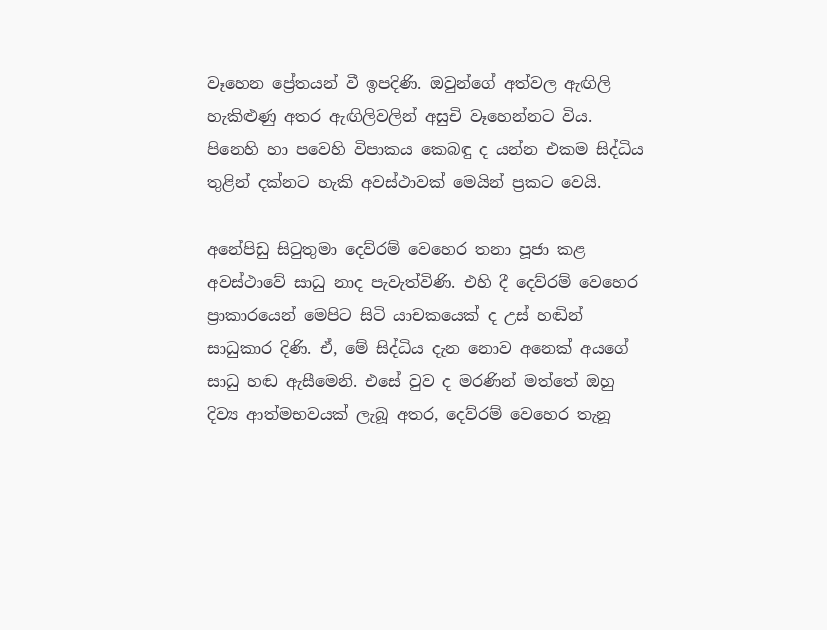වෑහෙන ප්‍රේතයන් වී ඉපදිණි. ඔවුන්ගේ අත්වල ඇඟිලි හැකිළුණු අතර ඇඟිලිවලින් අසුචි වෑහෙන්නට විය. පිනෙහි හා පවෙහි විපාකය කෙබඳු ද යන්න එකම සිද්ධිය තුළින් දක්නට හැකි අවස්ථාවක් මෙයින් ප්‍රකට වෙයි.

අනේපිඩු සිටුතුමා දෙව්රම් වෙහෙර තනා පූජා කළ අවස්ථාවේ සාධු නාද පැවැත්විණි. එහි දී දෙව්රම් වෙහෙර ප්‍රාකාරයෙන් මෙපිට සිටි යාචකයෙක් ද උස් හඬින් සාධුකාර දිණි. ඒ, මේ සිද්ධිය දැන නොව අනෙක් අයගේ සාධු හඬ ඇසීමෙනි. එසේ වුව ද මරණින් මත්තේ ඔහු දිව්‍ය ආත්මභවයක් ලැබූ අතර, දෙව්රම් වෙහෙර තැනූ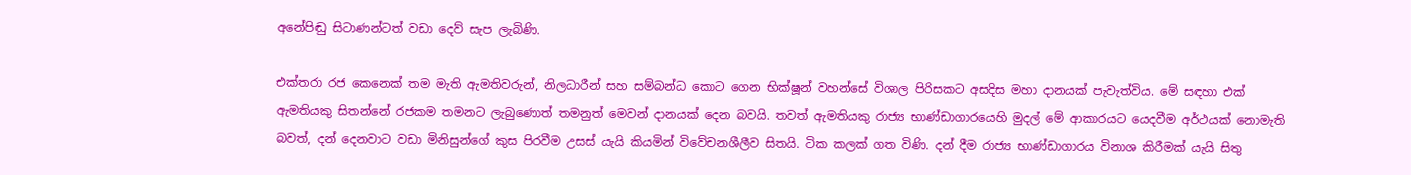අනේපිඬු සිටාණන්ටත් වඩා දෙව් සැප ලැබිණි.

එක්තරා රජ කෙනෙක් තම මැති ඇමතිවරුන්, නිලධාරීන් සහ සම්බන්ධ කොට ගෙන භික්ෂූන් වහන්සේ විශාල පිරිසකට අසදිස මහා දානයක් පැවැත්විය. මේ සඳහා එක් ඇමතියකු සිතන්නේ රජකම තමනට ලැබුණොත් තමනුත් මෙවන් දානයක් දෙන බවයි. තවත් ඇමතියකු රාජ්‍ය භාණ්ඩාගාරයෙහි මුදල් මේ ආකාරයට යෙදවීම අර්ථයක් නොමැති බවත්, දන් දෙනවාට වඩා මිනිසුන්ගේ කුස පිරවීම උසස් යැයි කියමින් විවේචනශීලීව සිතයි. ටික කලක් ගත විණි. දන් දීම රාජ්‍ය භාණ්ඩාගාරය විනාශ කිරීමක් යැයි සිතු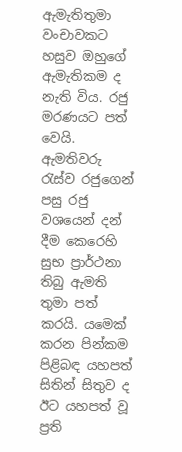ඇමැතිතුමා වංචාවකට හසුව ඔහුගේ ඇමැතිකම ද නැති විය. රජු මරණයට පත් වෙයි. ඇමතිවරු රැස්ව රජුගෙන් පසු රජු වශයෙන් දන් දීම කෙරෙහි සුභ ප්‍රාර්ථනා තිබු ඇමති තුමා පත් කරයි. යමෙක් කරන පින්කම පිළිබඳ යහපත් සිතින් සිතුව ද ඊට යහපත් වූ ප්‍රති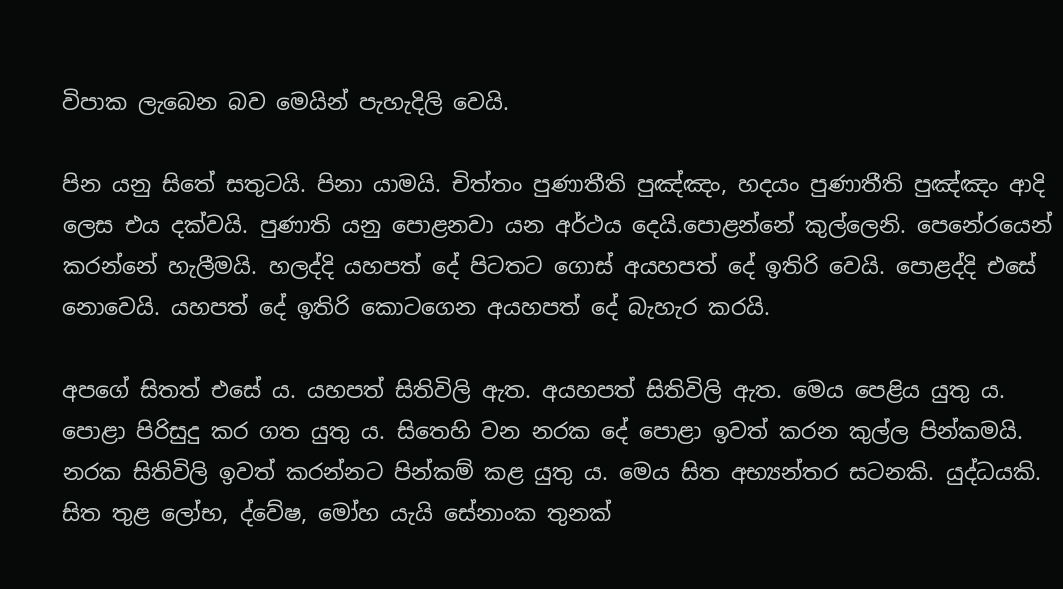විපාක ලැබෙන බව මෙයින් පැහැදිලි වෙයි.

පින යනු සිතේ සතුටයි. පිනා යාමයි. චිත්තං පුණාතීති පුඤ්ඤං, හදයං පුණාතීති පුඤ්ඤං ආදි ලෙස එය දක්වයි. පුණාති යනු පොළනවා යන අර්ථය දෙයි.පොළන්නේ කුල්ලෙනි. පෙනේරයෙන් කරන්නේ හැලීමයි. හලද්දි යහපත් දේ පිටතට ගොස් අයහපත් දේ ඉතිරි වෙයි. පොළද්දි එසේ නොවෙයි. යහපත් දේ ඉතිරි කොටගෙන අයහපත් දේ බැහැර කරයි.

අපගේ සිතත් එසේ ය. යහපත් සිතිවිලි ඇත. අයහපත් සිතිවිලි ඇත. මෙය පෙළිය යුතු ය. පොළා පිරිසුදු කර ගත යුතු ය. සිතෙහි වන නරක දේ පොළා ඉවත් කරන කුල්ල පින්කමයි. නරක සිතිවිලි ඉවත් කරන්නට පින්කම් කළ යුතු ය. මෙය සිත අභ්‍යන්තර සටනකි. යුද්ධයකි. සිත තුළ ලෝභ, ද්වේෂ, මෝහ යැයි සේනාංක තුනක්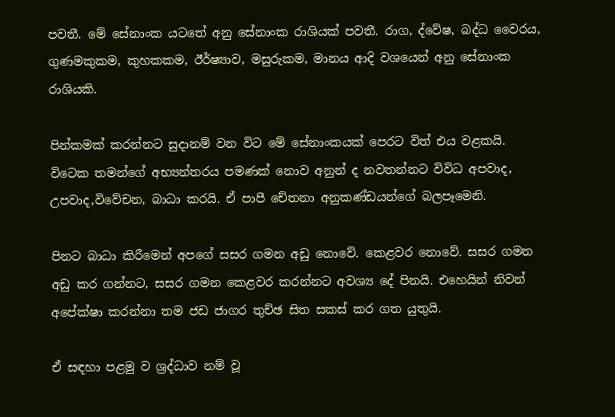පවතී. මේ සේනාංක යටතේ අනු සේනාංක රාශියක් පවතී. රාග, ද්වේෂ, බද්ධ වෛරය, ගුණමකුකම, කුහකකම, ඊර්ෂ්‍යාව, මසුරුකම, මානය ආදි වශයෙන් අනු සේනාංක රාශියකි.

පින්කමක් කරන්නට සුදානම් වන විට මේ සේනාංකයක් පෙරට විත් එය වළකයි. විටෙක තමන්ගේ අභ්‍යන්තරය පමණක් නොව අනුන් ද නවතන්නට විවිධ අපවාද, උපවාද,විවේචන, බාධා කරයි. ඒ පාපී චේතනා අනුකණ්ඩයන්ගේ බලපෑමෙනි.

පිනට බාධා කිරීමෙන් අපගේ සසර ගමන අඩු නොවේ. කෙළවර නොවේ. සසර ගමන අඩු කර ගන්නට, සසර ගමන කෙළවර කරන්නට අවශ්‍ය දේ පිනයි. එහෙයින් නිවන් අපේක්ෂා කරන්නා තම ජඩ ජාගර තුච්ඡ සිත සකස් කර ගත යුතුයි.

ඒ සඳහා පළමු ව ශ්‍රද්ධාව නම් වූ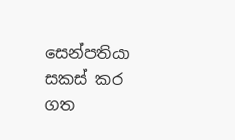සෙන්පතියා සකස් කර ගත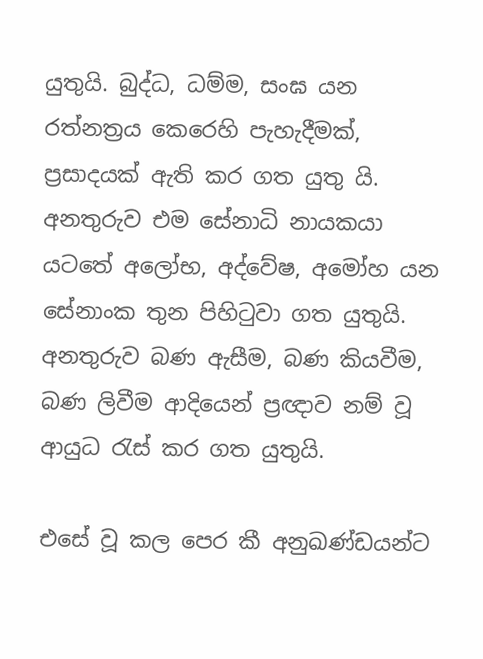යුතුයි. බුද්ධ, ධම්ම, සංඝ යන රත්නත්‍රය කෙරෙහි පැහැදීමක්, ප්‍රසාදයක් ඇති කර ගත යුතු යි. අනතුරුව එම සේනාධි නායකයා යටතේ අලෝභ, අද්වේෂ, අමෝහ යන සේනාංක තුන පිහිටුවා ගත යුතුයි. අනතුරුව බණ ඇසීම, බණ කියවීම, බණ ලිවීම ආදියෙන් ප්‍රඥාව නම් වූ ආයුධ රැස් කර ගත යුතුයි.

එසේ වූ කල පෙර කී අනුඛණ්ඩයන්ට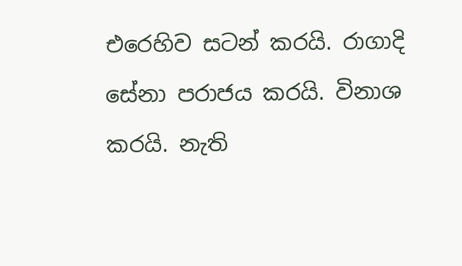එරෙහිව සටන් කරයි. රාගාදි සේනා පරාජය කරයි. විනාශ කරයි. නැති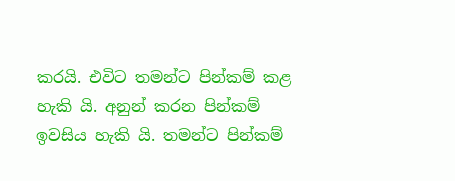කරයි. එවිට තමන්ට පින්කම් කළ හැකි යි. අනුන් කරන පින්කම් ඉවසිය හැකි යි. තමන්ට පින්කම්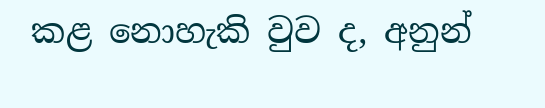කළ නොහැකි වුව ද, අනුන්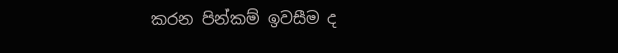කරන පින්කම් ඉවසීම ද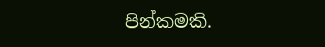පින්කමකි.